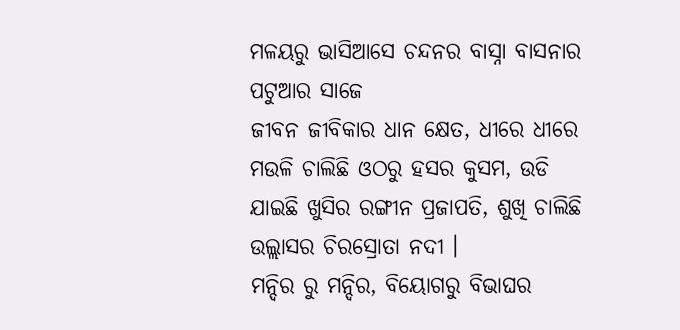ମଳୟରୁ ଭାସିଆସେ ଚନ୍ଦନର ବାସ୍ନା ବାସନାର ପଟୁଆର ସାଜେ
ଜୀବନ ଜୀବିକାର ଧାନ କ୍ଷେତ, ଧୀରେ ଧୀରେ ମଉଳି ଚାଲିଛି ଓଠରୁ ହସର କୁସମ, ଉଡି ଯାଇଛି ଖୁସିର ରଙ୍ଗୀନ ପ୍ରଜାପତି, ଶୁଖି ଚାଲିଛି ଉଲ୍ଲାସର ଚିରସ୍ରୋତା ନଦୀ ।
ମନ୍ଦିର ରୁ ମନ୍ଦିର, ବିୟୋଗରୁ ବିଭାଘର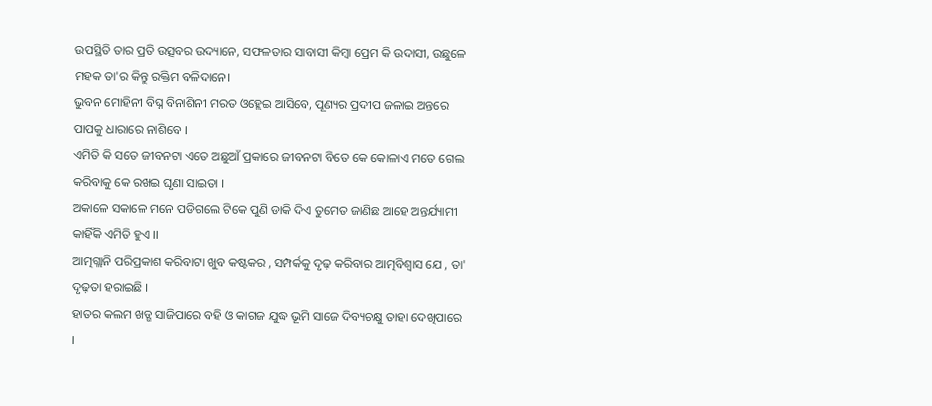ଉପସ୍ଥିତି ତାର ପ୍ରତି ଉତ୍ସବର ଉଦ୍ୟାନେ, ସଫଳତାର ସାବାସୀ କିମ୍ବା ପ୍ରେମ କି ଉଦାସୀ, ଉଛୁଳେ ମହକ ତା'ର କିନ୍ତୁ ରକ୍ତିମ ବଳିଦାନେ।
ଭୁବନ ମୋହିନୀ ବିଘ୍ନ ବିନାଶିନୀ ମରତ ଓହ୍ଲେଇ ଆସିବେ, ପୂଣ୍ୟର ପ୍ରଦୀପ ଜଳାଇ ଅନ୍ତରେ ପାପକୁ ଧାରାରେ ନାଶିବେ ।
ଏମିତି କି ସତେ ଜୀବନଟା ଏତେ ଅଛୁଆଁ ପ୍ରକାରେ ଜୀବନଟା ବିତେ କେ କୋଳାଏ ମତେ ଗେଲ କରିବାକୁ କେ ରଖଇ ଘୃଣା ସାଇତା ।
ଅକାଳେ ସକାଳେ ମନେ ପଡିଗଲେ ଟିକେ ପୁଣି ଡାକି ଦିଏ ତୁମେତ ଜାଣିଛ ଆହେ ଅନ୍ତର୍ଯ୍ୟାମୀ କାହିଁକି ଏମିତି ହୁଏ ।।
ଆତ୍ମଗ୍ଲାନି ପରିପ୍ରକାଶ କରିବାଟା ଖୁବ କଷ୍ଟକର , ସମ୍ପର୍କକୁ ଦୃଢ଼ କରିବାର ଆତ୍ମବିଶ୍ୱାସ ଯେ , ତା' ଦୃଢ଼ତା ହରାଇଛି ।
ହାତର କଲମ ଖଡ୍ଗ ସାଜିପାରେ ବହି ଓ କାଗଜ ଯୁଦ୍ଧ ଭୂମି ସାଜେ ଦିବ୍ୟଚକ୍ଷୁ ତାହା ଦେଖିପାରେ ।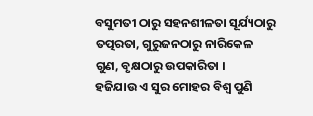ବସୁମତୀ ଠାରୁ ସହନଶୀଳତା ସୂର୍ଯ୍ୟଠାରୁ ତତ୍ପରତା, ଗୁରୁଜନଠାରୁ ନାରିକେଳ ଗୁଣ, ବୃକ୍ଷଠାରୁ ଉପକାରିତା ।
ହଜିଯାଉ ଏ ସୁର ମୋହର ବିଶ୍ୱ ପୁଣି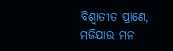ବିଶ୍ୱାତୀତ ପ୍ରାଣେ, ମଜିଯାଉ ମନ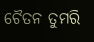ଚୈତନ ତୁମରି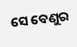ସେ ବେଣୁର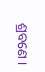ଶ୍ରବଣେ ।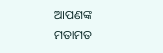ଆପଣଙ୍କ ମତାମତ